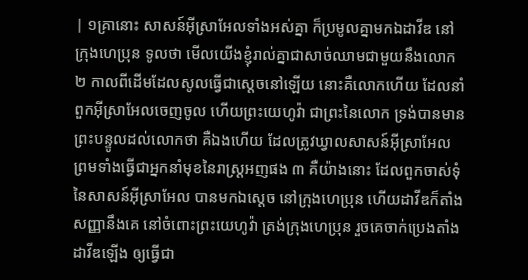| ១គ្រានោះ សាសន៍អ៊ីស្រាអែលទាំងអស់គ្នា ក៏ប្រមូលគ្នាមកឯដាវីឌ នៅក្រុងហេប្រុន ទូលថា មើលយើងខ្ញុំរាល់គ្នាជាសាច់ឈាមជាមួយនឹងលោក ២ កាលពីដើមដែលសូលធ្វើជាស្តេចនៅឡើយ នោះគឺលោកហើយ ដែលនាំពួកអ៊ីស្រាអែលចេញចូល ហើយព្រះយេហូវ៉ា ជាព្រះនៃលោក ទ្រង់បានមានព្រះបន្ទូលដល់លោកថា គឺឯងហើយ ដែលត្រូវឃ្វាលសាសន៍អ៊ីស្រាអែល ព្រមទាំងធ្វើជាអ្នកនាំមុខនៃរាស្ត្រអញផង ៣ គឺយ៉ាងនោះ ដែលពួកចាស់ទុំនៃសាសន៍អ៊ីស្រាអែល បានមកឯស្តេច នៅក្រុងហេប្រុន ហើយដាវីឌក៏តាំងសញ្ញានឹងគេ នៅចំពោះព្រះយេហូវ៉ា ត្រង់ក្រុងហេប្រុន រួចគេចាក់ប្រេងតាំងដាវីឌឡើង ឲ្យធ្វើជា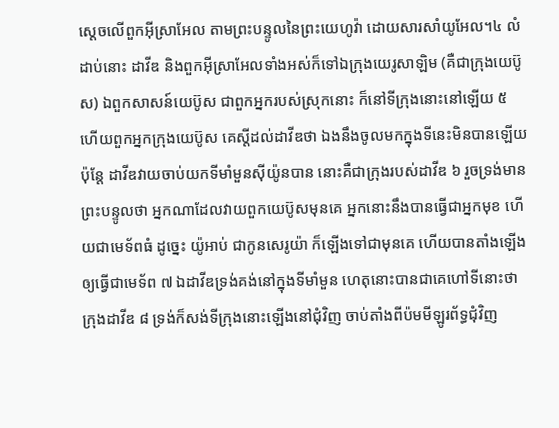ស្តេចលើពួកអ៊ីស្រាអែល តាមព្រះបន្ទូលនៃព្រះយេហូវ៉ា ដោយសារសាំយូអែល។៤ លំដាប់នោះ ដាវីឌ និងពួកអ៊ីស្រាអែលទាំងអស់ក៏ទៅឯក្រុងយេរូសាឡិម (គឺជាក្រុងយេប៊ូស) ឯពួកសាសន៍យេប៊ូស ជាពួកអ្នករបស់ស្រុកនោះ ក៏នៅទីក្រុងនោះនៅឡើយ ៥ ហើយពួកអ្នកក្រុងយេប៊ូស គេស្តីដល់ដាវីឌថា ឯងនឹងចូលមកក្នុងទីនេះមិនបានឡើយ ប៉ុន្តែ ដាវីឌវាយចាប់យកទីមាំមួនស៊ីយ៉ូនបាន នោះគឺជាក្រុងរបស់ដាវីឌ ៦ រួចទ្រង់មានព្រះបន្ទូលថា អ្នកណាដែលវាយពួកយេប៊ូសមុនគេ អ្នកនោះនឹងបានធ្វើជាអ្នកមុខ ហើយជាមេទ័ពធំ ដូច្នេះ យ៉ូអាប់ ជាកូនសេរូយ៉ា ក៏ឡើងទៅជាមុនគេ ហើយបានតាំងឡើងឲ្យធ្វើជាមេទ័ព ៧ ឯដាវីឌទ្រង់គង់នៅក្នុងទីមាំមួន ហេតុនោះបានជាគេហៅទីនោះថា ក្រុងដាវីឌ ៨ ទ្រង់ក៏សង់ទីក្រុងនោះឡើងនៅជុំវិញ ចាប់តាំងពីប៉មមីឡូរព័ទ្ធជុំវិញ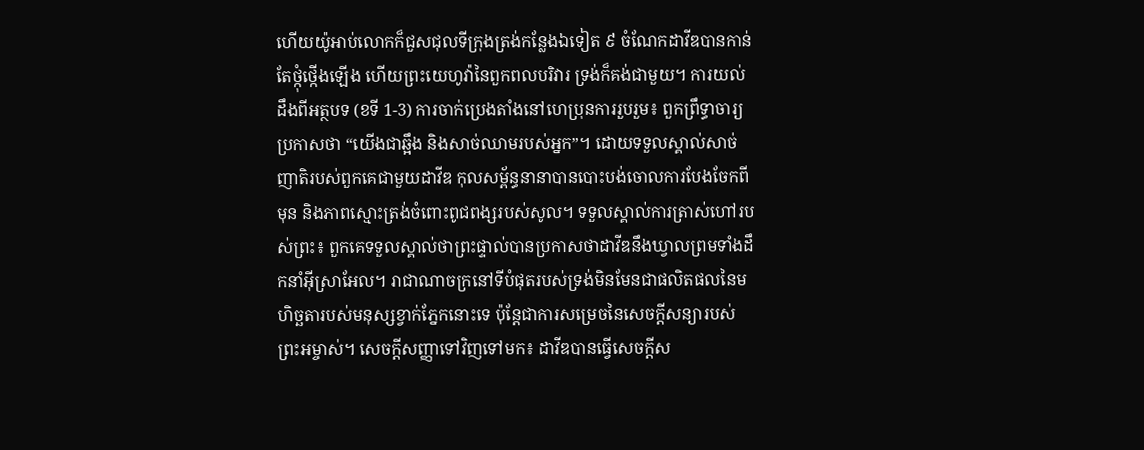ហើយយ៉ូអាប់លោកក៏ជួសជុលទីក្រុងត្រង់កន្លែងឯទៀត ៩ ចំណែកដាវីឌបានកាន់តែថ្កុំថ្កើងឡើង ហើយព្រះយេហូវ៉ានៃពួកពលបរិវារ ទ្រង់ក៏គង់ជាមួយ។ ការយល់ដឹងពីអត្ថបទ (ខទី 1-3) ការចាក់ប្រេងតាំងនៅហេប្រុនការរួបរួម៖ ពួកព្រឹទ្ធាចារ្យប្រកាសថា “យើងជាឆ្អឹង និងសាច់ឈាមរបស់អ្នក”។ ដោយទទួលស្គាល់សាច់ញាតិរបស់ពួកគេជាមួយដាវីឌ កុលសម្ព័ន្ធនានាបានបោះបង់ចោលការបែងចែកពីមុន និងភាពស្មោះត្រង់ចំពោះពូជពង្សរបស់សូល។ ទទួលស្គាល់ការត្រាស់ហៅរបស់ព្រះ៖ ពួកគេទទួលស្គាល់ថាព្រះផ្ទាល់បានប្រកាសថាដាវីឌនឹងឃ្វាលព្រមទាំងដឹកនាំអ៊ីស្រាអែល។ រាជាណាចក្រនៅទីបំផុតរបស់ទ្រង់មិនមែនជាផលិតផលនៃមហិច្ឆតារបស់មនុស្សខ្វាក់ភ្នែកនោះទេ ប៉ុន្តែជាការសម្រេចនៃសេចក្តីសន្យារបស់ព្រះអម្ចាស់។ សេចក្តីសញ្ញាទៅវិញទៅមក៖ ដាវីឌបានធ្វើសេចក្តីស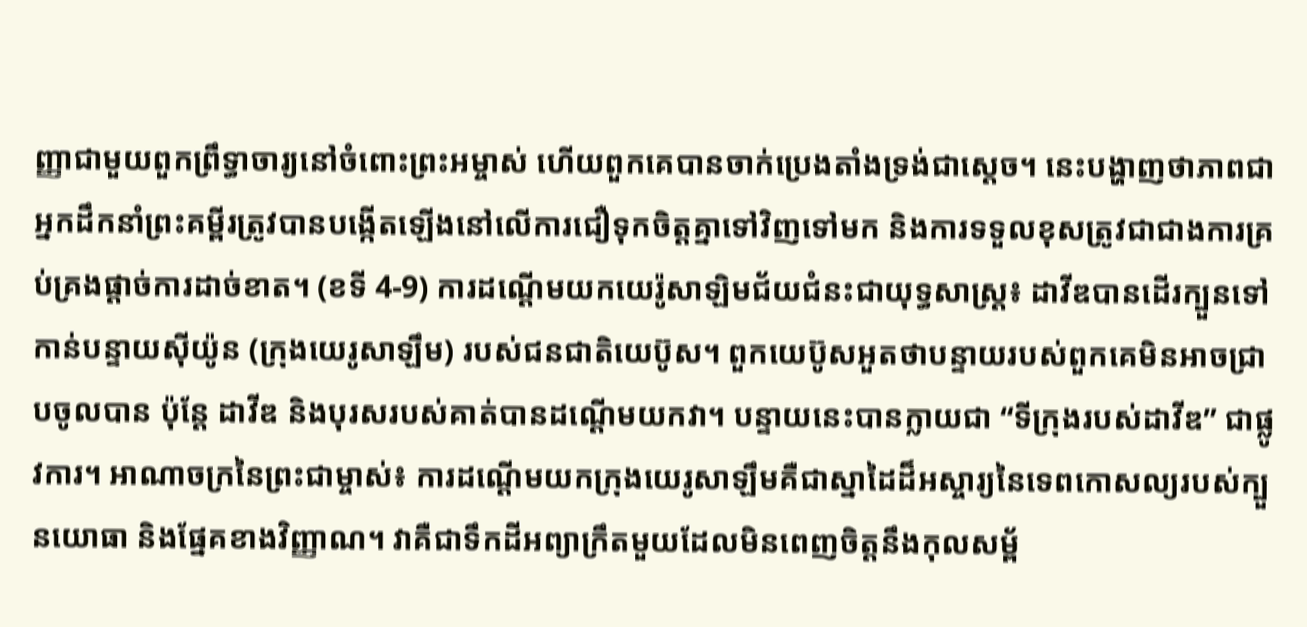ញ្ញាជាមួយពួកព្រឹទ្ធាចារ្យនៅចំពោះព្រះអម្ចាស់ ហើយពួកគេបានចាក់ប្រេងតាំងទ្រង់ជាស្តេច។ នេះបង្ហាញថាភាពជាអ្នកដឹកនាំព្រះគម្ពីរត្រូវបានបង្កើតឡើងនៅលើការជឿទុកចិត្តគ្នាទៅវិញទៅមក និងការទទួលខុសត្រូវជាជាងការគ្រប់គ្រងផ្តាច់ការដាច់ខាត។ (ខទី 4-9) ការដណ្ដើមយកយេរ៉ូសាឡិមជ័យជំនះជាយុទ្ធសាស្ត្រ៖ ដាវីឌបានដើរក្បួនទៅកាន់បន្ទាយស៊ីយ៉ូន (ក្រុងយេរូសាឡឹម) របស់ជនជាតិយេប៊ូស។ ពួកយេប៊ូសអួតថាបន្ទាយរបស់ពួកគេមិនអាចជ្រាបចូលបាន ប៉ុន្តែ ដាវីឌ និងបុរសរបស់គាត់បានដណ្ដើមយកវា។ បន្ទាយនេះបានក្លាយជា “ទីក្រុងរបស់ដាវីឌ” ជាផ្លូវការ។ អាណាចក្រនៃព្រះជាម្ចាស់៖ ការដណ្តើមយកក្រុងយេរូសាឡឹមគឺជាស្នាដៃដ៏អស្ចារ្យនៃទេពកោសល្យរបស់ក្បួនយោធា និងផ្នែគខាងវិញ្ញាណ។ វាគឺជាទឹកដីអព្យាក្រឹតមួយដែលមិនពេញចិត្តនឹងកុលសម្ព័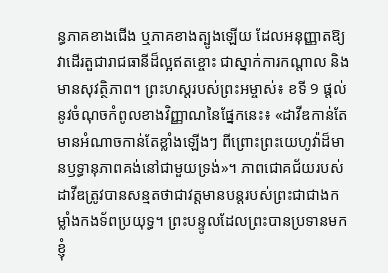ន្ធភាគខាងជើង ឬភាគខាងត្បូងឡើយ ដែលអនុញ្ញាតឱ្យវាដើរតួជារាជធានីដ៏ល្អឥតខ្ចោះ ជាស្នាក់ការកណ្តាល និងមានសុវត្ថិភាព។ ព្រះហស្តរបស់ព្រះអម្ចាស់៖ ខទី 9 ផ្តល់នូវចំណុចកំពូលខាងវិញ្ញាណនៃផ្នែកនេះ៖ «ដាវីឌកាន់តែមានអំណាចកាន់តែខ្លាំងឡើងៗ ពីព្រោះព្រះយេហូវ៉ាដ៏មានឫទ្ធានុភាពគង់នៅជាមួយទ្រង់»។ ភាពជោគជ័យរបស់ដាវីឌត្រូវបានសន្មតថាជាវត្តមានបន្តរបស់ព្រះជាជាងកម្លាំងកងទ័ពប្រយុទ្ធ។ ព្រះបន្ទូលដែលព្រះបានប្រទានមកខ្ញុំ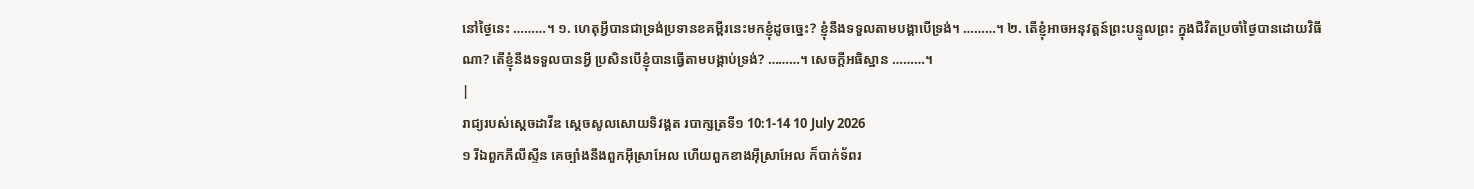នៅថ្ងៃនេះ ………។ ១. ហេតុអ្វីបានជាទ្រង់ប្រទានខគម្ពីរនេះមកខ្ញុំដូចច្នេះ? ខ្ញុំនឹងទទួលតាមបង្គាបើទ្រង់។ ………។ ២. តើខ្ញុំអាចអនុវត្តន៍ព្រះបន្ទូលព្រះ ក្នុងជីវិតប្រចាំថ្ងៃបានដោយវិធីណា? តើខ្ញុំនឹងទទួលបានអ្វី ប្រសិនបើខ្ញុំបានធ្វើតាមបង្គាប់ទ្រង់? ………។ សេចក្តីអធិស្ឋាន ………។
|
រាជ្យរបស់ស្តេចដាវីឌ ស្តេចសូលសោយទិវង្គត របាក្សត្រទី១ 10:1-14 10 July 2026
១ រីឯពួកភីលីស្ទីន គេច្បាំងនឹងពួកអ៊ីស្រាអែល ហើយពួកខាងអ៊ីស្រាអែល ក៏បាក់ទ័ពរ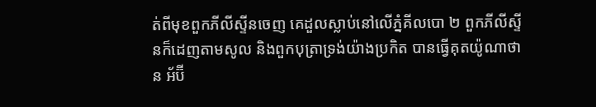ត់ពីមុខពួកភីលីស្ទីនចេញ គេដួលស្លាប់នៅលើភ្នំគីលបោ ២ ពួកភីលីស្ទីនក៏ដេញតាមសូល និងពួកបុត្រាទ្រង់យ៉ាងប្រកិត បានធ្វើគុតយ៉ូណាថាន អ័ប៊ី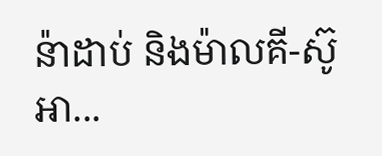ន៉ាដាប់ និងម៉ាលគី-ស៊ូអា...